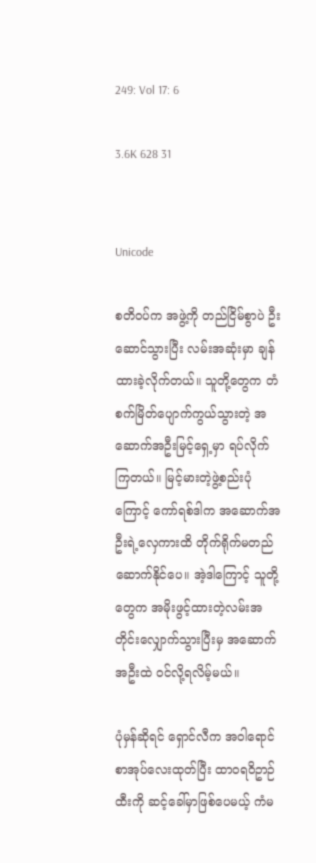249: Vol 17: 6

3.6K 628 31


Unicode

စတိဝပ်က အဖွဲ့ကို တည်ငြိမ်စွာပဲ ဦးဆောင်သွားပြီး လမ်းအဆုံးမှာ ချန်ထားခဲ့လိုက်တယ်။ သူတို့တွေက တံစက်မြိတ်ပျောက်ကွယ်သွားတဲ့ အဆောက်အဦးမြင့်ရှေ့မှာ ရပ်လိုက်ကြတယ်။ မြင့်မားတဲ့ဖွဲ့စည်းပုံကြောင့် ကော်ရစ်ဒါက အဆောက်အဦးရဲ့လှေကားထိ တိုက်ရိုက်မတည်ဆောက်နိုင်ပေ။ အဲ့ဒါကြောင့် သူတို့တွေက အမိုးဖွင့်ထားတဲ့လမ်းအတိုင်းလျှောက်သွားပြီးမှ အဆောက်အဦးထဲ ဝင်လို့ရလိမ့်မယ်။

ပုံမှန်ဆိုရင် ရှောင်လီက အဝါရောင်စာအုပ်လေးထုတ်ပြီး ထာဝရဝိဥာဉ်ထီးကို ဆင့်ခေါ်မှာဖြစ်ပေမယ့် ကံမ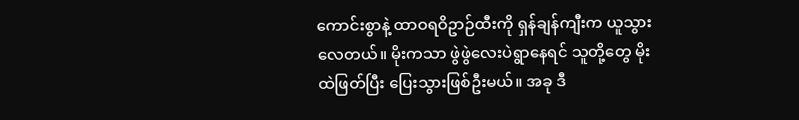ကောင်းစွာနဲ့ ထာဝရဝိဥာဉ်ထီးကို ရှန်ချန်ကျီးက ယူသွားလေတယ်။ မိုးကသာ ဖွဲဖွဲလေးပဲရွာနေရင် သူတို့တွေ မိုးထဲဖြတ်ပြီး ပြေးသွားဖြစ်ဦးမယ်။ အခု ဒီ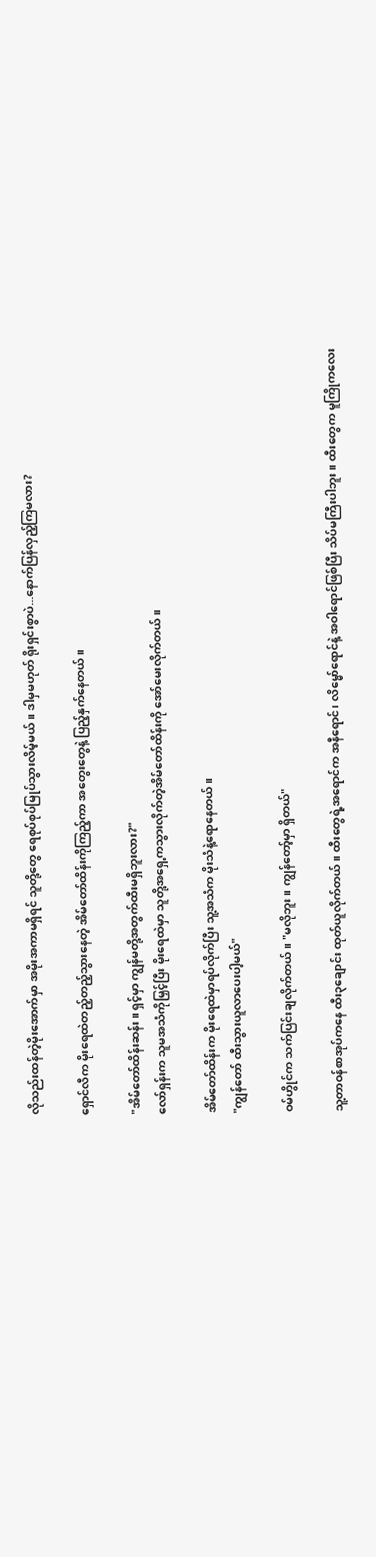လိုသည်းထန်တဲ့မိုးအောက်မှာ အမိုးအကာမရှိရင် သူတို့တွေ ရေစုပ်စုပ်မြုပ်သွားလိမ့်မယ်။ ဒါမှမဟုတ် ရိုးရှင်းစွာပဲ...နောက်ပြန်လှည့်ကြမလား?

ရှောင်လီက မိုးရေထဲတည့်တည့်သွားနေတဲ့ အိမ်တော်ထိန်းကိုကြည့်ကာ အတွေးတွေနဲ့ ပြည့်နှက်နေတယ်။

"အိမ်တော်ထိန်းဆန်း။ ရှင့်မှာ ကျွန်မတို့အတွက်ထီးမရှိဘူးလား?"
လော်ရှန်းက သူမအသံကိုမြှင့်ပြီး မိုးရေထဲမှာ သူတို့အရှေ့ကသွားလိုက်တဲ့အိမ်တော်ထိန်းကို အော်မေးလိုက်တယ်။

အိမ်တော်ထိန်းက မိုးရေထဲမှာရပ်လိုက်ပြီး သူ့အသံက မိုးသံနဲ့ရောနေတယ်။
"ကျွန်တော် ထီးသွားယူလာပေးပါ့မယ်"

ဝမ်ဟွိုင်က သက်ပြင်းချလိုက်တယ်။ "မလိုဘူး။ ကျွန်တော့်မှာ ရှိတယ်"

သူ့တာဝန်စာအုပ်ကနေ ထီး၃ချောင်း ထုတ်ယူလိုက်တယ်။ ထီးတွေရဲ့အရောင်က အနီရောင်၊ လိမ္မော်ရောင်နဲ့ အဝါရောင်ဖြစ်ပြီး သိပ်မကြီးပါဘူး။ ထီးတွေက မူကြိုကလေး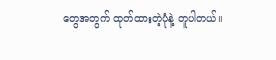တွေအတွက် ထုတ်ထားတဲ့ပုံနဲ့ တူပါတယ်။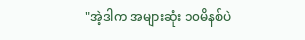"အဲ့ဒါက အများဆုံး ၁၀မိနစ်ပဲ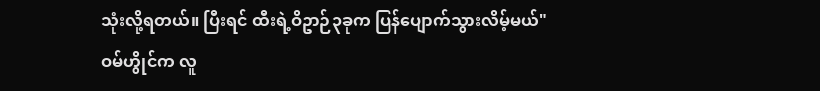သုံးလို့ရတယ်။ ပြီးရင် ထီးရဲ့ဝိဥာဉ်၃ခုက ပြန်ပျောက်သွားလိမ့်မယ်"
ဝမ်ဟွိုင်က လူ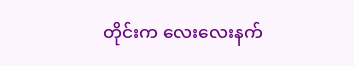တိုင်းက လေးလေးနက်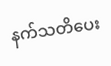နက်သတိပေး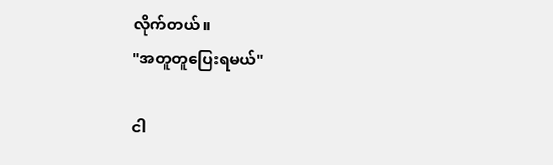လိုက်တယ်။
"အတူတူပြေးရမယ်"

ငါ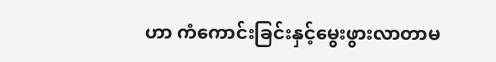ဟာ ကံကောင်းခြင်းနှင့်မွေးဖွားလာတာမ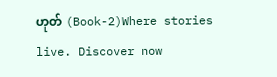ဟုတ် (Book-2)Where stories live. Discover now